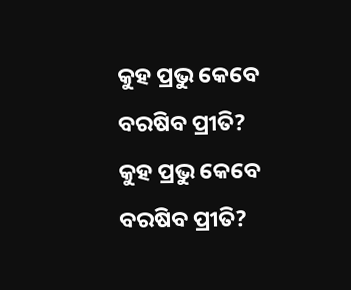କୁହ ପ୍ରଭୁ କେବେ ବରଷିବ ପ୍ରୀତି?
କୁହ ପ୍ରଭୁ କେବେ ବରଷିବ ପ୍ରୀତି?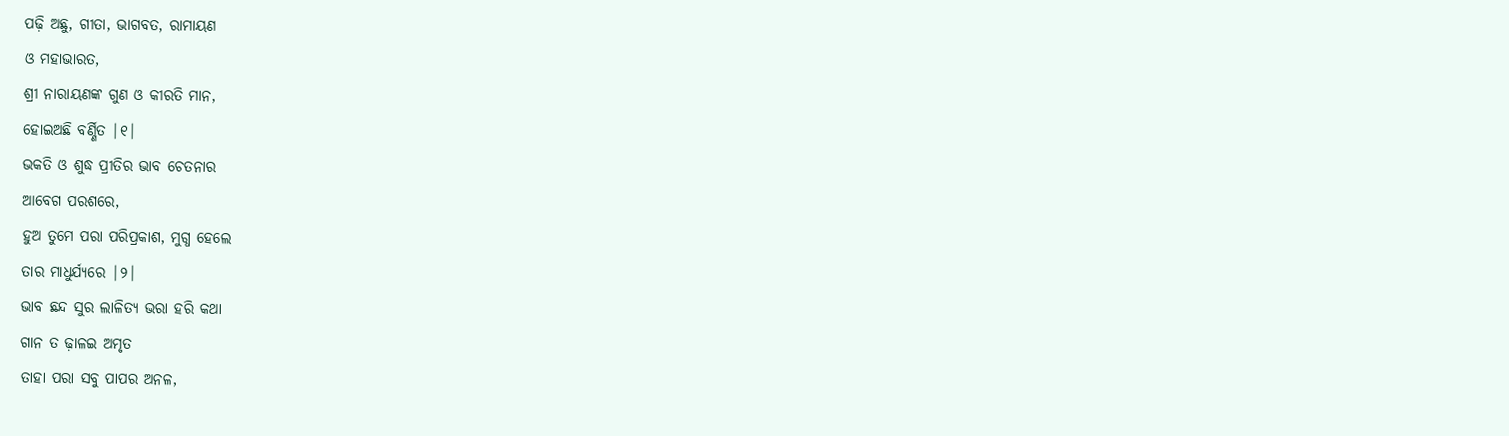ପଢ଼ି ଅଛୁ, ଗୀତା, ଭାଗବତ, ରାମାୟଣ
ଓ ମହାଭାରତ,
ଶ୍ରୀ ନାରାୟଣଙ୍କ ଗୁଣ ଓ କୀରତି ମାନ,
ହୋଇଅଛି ବର୍ଣ୍ଣିତ |୧|
ଭକତି ଓ ଶୁଦ୍ଧ ପ୍ରୀତିର ଭାବ ଚେତନାର
ଆବେଗ ପରଶରେ,
ହୁଅ ତୁମେ ପରା ପରିପ୍ରକାଶ, ମୁଗ୍ଧ ହେଲେ
ତାର ମାଧୁର୍ଯ୍ୟରେ |୨|
ଭାବ ଛନ୍ଦ ସୁର ଲାଳିତ୍ୟ ଭରା ହରି କଥା
ଗାନ ତ ଢ଼ାଳଇ ଅମୃତ
ତାହା ପରା ସବୁ ପାପର ଅନଳ,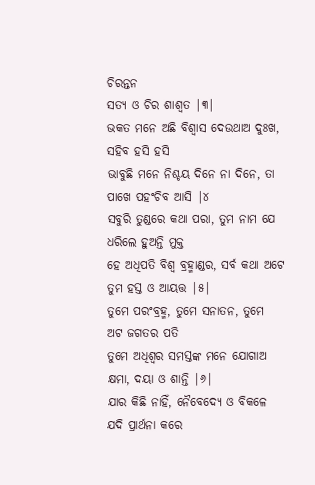ଚିରନ୍ତନ
ସତ୍ୟ ଓ ଚିର ଶାଶ୍ବତ |୩|
ଭକତ ମନେ ଅଛି ବିଶ୍ୱାସ ଦେଉଥାଅ ଦୁଃଖ,
ସହିବ ହସି ହସି
ଭାବୁଛି ମନେ ନିଶ୍ଚୟ ଦିନେ ନା ଦିନେ, ତା
ପାଖେ ପହଂଚିବ ଆସି |୪
ସବୁରି ତୁଣ୍ଡରେ କଥା ପରା, ତୁମ ନାମ ଯେ
ଧରିଲେ ହୁଅନ୍ତି ମୁକ୍ତ
ହେ ଅଧିପତି ବିଶ୍ୱ ବ୍ରହ୍ମାଣ୍ଡର, ସର୍ବ କଥା ଅଟେ
ତୁମ ହସ୍ତ ଓ ଆୟତ୍ତ |୫|
ତୁମେ ପରଂବ୍ରହ୍ମ, ତୁମେ ସନାତନ, ତୁମେ
ଅଟ ଜଗତର ପତି
ତୁମେ ଅଧିଶ୍ୱର ସମସ୍ତଙ୍କ ମନେ ଯୋଗାଅ
କ୍ଷମା, ଦୟା ଓ ଶାନ୍ତି |୬|
ଯାର କିଛି ନାହିଁ, ନୈବେଦ୍ୟେ ଓ ବିକଳେ
ଯଦି ପ୍ରାର୍ଥନା କରେ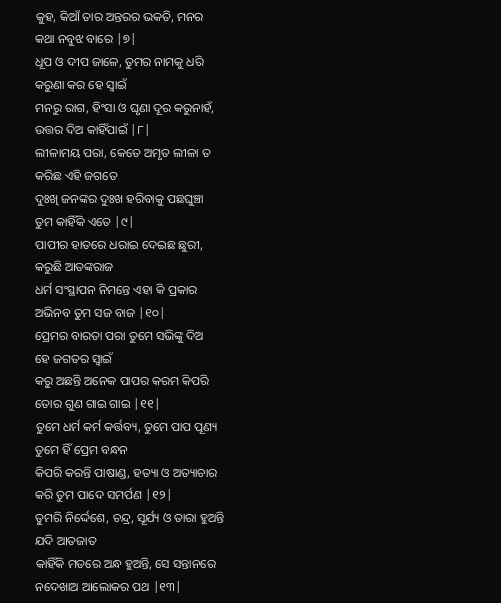କୁହ, କିଆଁ ତାର ଅନ୍ତରର ଭକତି, ମନର
କଥା ନବୁଝ ବାରେ |୭|
ଧୂପ ଓ ଦୀପ ଜାଳେ, ତୁମର ନାମକୁ ଧରି
କରୁଣା କର ହେ ସ୍ୱାଇଁ
ମନରୁ ରାଗ, ହିଂସା ଓ ଘୃଣା ଦୂର କରୁନାହଁ,
ଉତ୍ତର ଦିଅ କାହିଁପାଇଁ |୮|
ଲୀଳାମୟ ପରା, କେତେ ଅମୃତ ଲୀଳା ତ
କରିଛ ଏହି ଜଗତେ
ଦୁଃଖି ଜନଙ୍କର ଦୁଃଖ ହରିବାକୁ ପଛଘୁଞ୍ଚା
ତୁମ କାହିଁକି ଏତେ |୯|
ପାପୀର ହାତରେ ଧରାଇ ଦେଇଛ ଛୁରୀ,
କରୁଛି ଆତଙ୍କରାଜ
ଧର୍ମ ସଂସ୍ଥାପନ ନିମନ୍ତେ ଏହା କି ପ୍ରକାର
ଅଭିନବ ତୁମ ସଜ ବାଜ |୧୦|
ପ୍ରେମର ବାରତା ପରା ତୁମେ ସଭିଙ୍କୁ ଦିଅ
ହେ ଜଗତର ସ୍ୱାଇଁ
କରୁ ଅଛନ୍ତି ଅନେକ ପାପର କରମ କିପରି
ତୋର ଗୁଣ ଗାଇ ଗାଇ |୧୧|
ତୁମେ ଧର୍ମ କର୍ମ କର୍ତ୍ତବ୍ୟ, ତୁମେ ପାପ ପୂଣ୍ୟ
ତୁମେ ହିଁ ପ୍ରେମ ବନ୍ଧନ
କିପରି କରନ୍ତି ପାଷାଣ୍ଡ, ହତ୍ୟା ଓ ଅତ୍ୟାଚାର
କରି ତୁମ ପାଦେ ସମର୍ପଣ |୧୨|
ତୁମରି ନିର୍ଦ୍ଦେଶେ, ଚନ୍ଦ୍ର, ସୂର୍ଯ୍ୟ ଓ ତାରା ହୁଅନ୍ତି
ଯଦି ଆତଜାତ
କାହିଁକି ମତରେ ଅନ୍ଧ ହୁଅନ୍ତି, ସେ ସନ୍ତାନରେ
ନଦେଖାଅ ଆଲୋକର ପଥ |୧୩|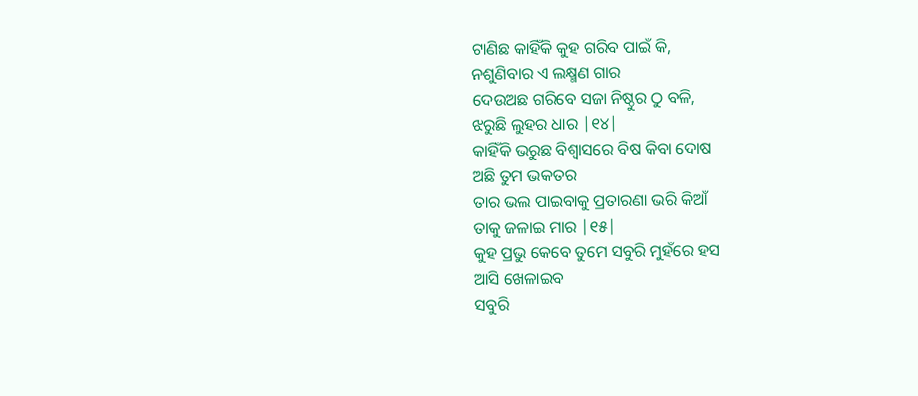ଟାଣିଛ କାହିଁକି କୁହ ଗରିବ ପାଇଁ କି,
ନଶୁଣିବାର ଏ ଲକ୍ଷ୍ମଣ ଗାର
ଦେଉଅଛ ଗରିବେ ସଜା ନିଷ୍ଠୁର ଠୁ ବଳି,
ଝରୁଛି ଲୁହର ଧାର |୧୪|
କାହିଁକି ଭରୁଛ ବିଶ୍ୱାସରେ ବିଷ କିବା ଦୋଷ
ଅଛି ତୁମ ଭକତର
ତାର ଭଲ ପାଇବାକୁ ପ୍ରତାରଣା ଭରି କିଆଁ
ତାକୁ ଜଳାଇ ମାର |୧୫|
କୁହ ପ୍ରଭୁ କେବେ ତୁମେ ସବୁରି ମୁହଁରେ ହସ
ଆସି ଖେଳାଇବ
ସବୁରି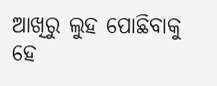ଆଖିରୁ ଲୁହ ପୋଛିବାକୁ ହେ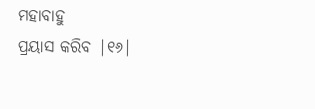ମହାବାହୁ
ପ୍ରୟାସ କରିବ |୧୬|